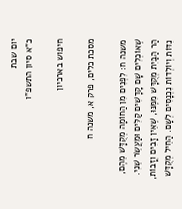יום שבת
כ"א סיון התשפ"ו

חיפוש בארכיון

מסכת כלים, פרק א, משנה ח

משנה ח: לִפְנִים מִן הַחוֹמָה מְקֻדָּשׁ מֵהֶם, שֶׁאוֹכְלִים שָׁם קָדָשִׁים קַלִּים וּמַעֲשֵׂר שֵׁנִי. הַר הַבַּיִת מְקֻדָּשׁ מִמֶּנּוּ, שֶׁאֵין זָבִים וְזָבוֹת, נִדּוֹת וְיוֹלְדוֹת נִכְנָסִים לְשָׁם. הַחֵיל מְקֻדָּשׁ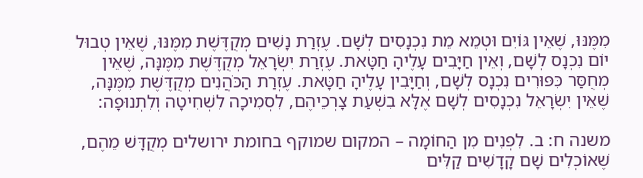מִמֶּנּוּ, שֶׁאֵין גּוֹיִם וּטְמֵא מֵת נִכְנָסִים לְשָׁם. עֶזְרַת נָשִׁים מְקֻדֶּשֶׁת מִמֶּנּוּ, שֶׁאֵין טְבוּל יוֹם נִכְנָס לְשָׁם, וְאֵין חַיָּבִים עָלֶיהָ חַטָּאת. עֶזְרַת יִשְׂרָאֵל מְקֻדֶּשֶׁת מִמֶּנָּה, שֶׁאֵין מְחֻסַּר כִּפּוּרִים נִכְנָס לְשָׁם, וְחַיָּבִין עָלֶיהָ חַטָּאת. עֶזְרַת הַכֹּהֲנִים מְקֻדֶּשֶׁת מִמֶּנָּה, שֶׁאֵין יִשְׂרָאֵל נִכְנָסִים לְשָׁם אֶלָּא בִשְׁעַת צָרְכֵיהֶם, לִסְמִיכָה לִשְׁחִיטָה וְלִתְנוּפָה:

משנה ח: ב. לִפְנִים מִן הַחוֹמָה – המקום שמוקף בחומת ירושלים מְקֻדָּשׁ מֵהֶם, שֶׁאוֹכְלִים שָׁם קָדָשִׁים קַלִּים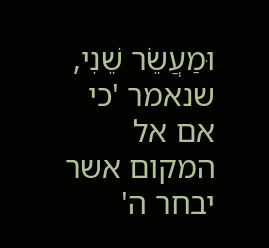וּמַעֲשֵׂר שֵׁנִי, שנאמר 'כי אם אל המקום אשר יבחר ה'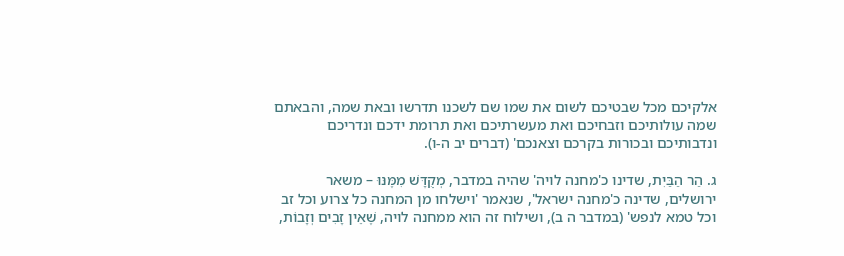אלקיכם מכל שבטיכם לשום את שמו שם לשכנו תדרשו ובאת שמה, והבאתם שמה עולותיכם וזבחיכם ואת מעשרתיכם ואת תרומת ידכם ונדריכם ונדבותיכם ובכורות בקרכם וצאנכם' (דברים יב ה-ו).

ג. הַר הַבַּיִת, שדינו כ'מחנה לויה' שהיה במדבר, מְקֻדָּשׁ מִמֶּנּוּ – משאר ירושלים, שדינה כ'מחנה ישראל', שנאמר 'וישלחו מן המחנה כל צרוע וכל זב וכל טמא לנפש' (במדבר ה ב), ושילוח זה הוא ממחנה לויה, שֶׁאֵין זָבִים וְזָבוֹת,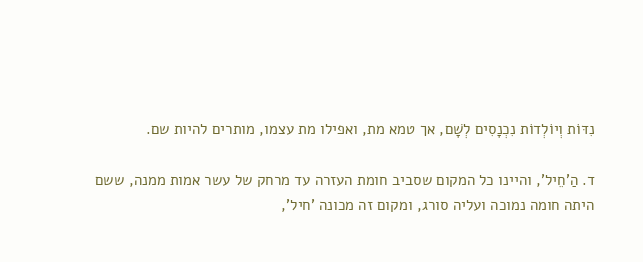נִדּוֹת וְיוֹלְדוֹת נִכְנָסִים לְשָׁם, אך טמא מת, ואפילו מת עצמו, מותרים להיות שם.

ד. הַ'חֵיל', והיינו כל המקום שסביב חומת העזרה עד מרחק של עשר אמות ממנה, ששם היתה חומה נמוכה ועליה סורג, ומקום זה מכונה 'חיל',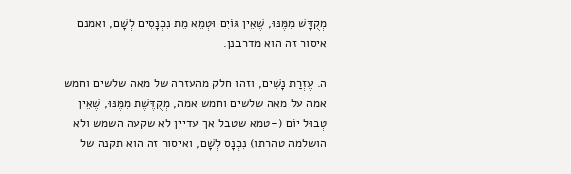מְקֻדָּשׁ מִמֶּנּוּ, שֶׁאֵין גּוֹיִם וּטְמֵא מֵת נִכְנָסִים לְשָׁם, ואמנם איסור זה הוא מדרבנן.

ה. עֶזְרַת נָשִׁים, וזהו חלק מהעזרה של מאה שלשים וחמש אמה על מאה שלשים וחמש אמה, מְקֻדֶּשֶׁת מִמֶּנּוּ, שֶׁאֵין טְבוּל יוֹם (-טמא שטבל אך עדיין לא שקעה השמש ולא הושלמה טהרתו) נִכְנָס לְשָׁם, ואיסור זה הוא תקנה של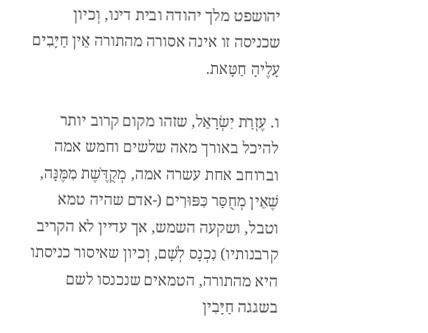יהושפט מלך יהודה ובית דינו, וְכיון שכניסה זו אינה אסורה מהתורה אֵין חַיָּבִים עָלֶיהָ חַטָּאת.

ו. עֶזְרַת יִשְׂרָאֵל, שזהו מקום קרוב יותר להיכל באורך מאה שלשים וחמש אמה וברוחב אחת עשרה אמה, מְקֻדֶּשֶׁת מִמֶּנָּה, שֶׁאֵין מְחֻסַּר כִּפּוּרִים (-אדם שהיה טמא וטבל, ושקעה השמש, אך עדיין לא הקריב קרבנותיו) נִכְנָס לְשָׁם, וְכיון שאיסור כניסתו היא מהתורה, הטמאים שנכנסו לשם בשגגה חַיָּבִין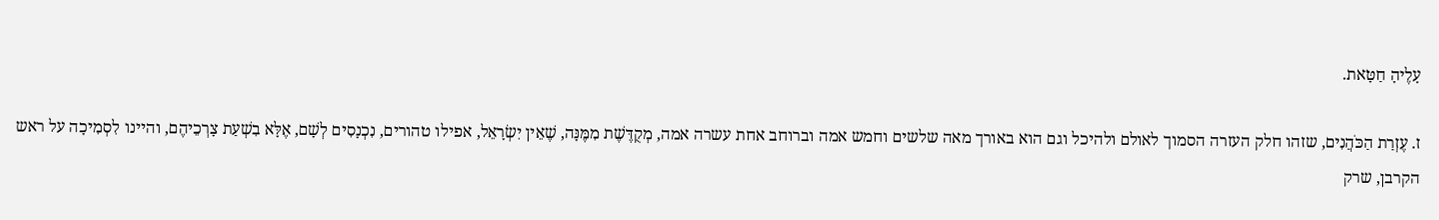עָלֶיהָ חַטָּאת.

ז. עֶזְרַת הַכֹּהֲנִים, שזהו חלק העזרה הסמוך לאולם ולהיכל וגם הוא באורך מאה שלשים וחמש אמה וברוחב אחת עשרה אמה, מְקֻדֶּשֶׁת מִמֶּנָּה, שֶׁאֵין יִשְׂרָאֵל, אפילו טהורים, נִכְנָסִים לְשָׁם, אֶלָּא בִשְׁעַת צָרְכֵיהֶם, והיינו לִסְמִיכָה על ראש הקרבן, שרק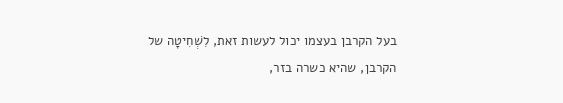בעל הקרבן בעצמו יכול לעשות זאת, לִשְׁחִיטָה של הקרבן, שהיא כשרה בזר,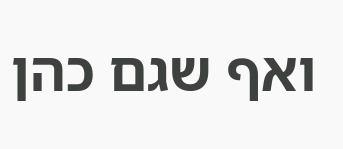ואף שגם כהן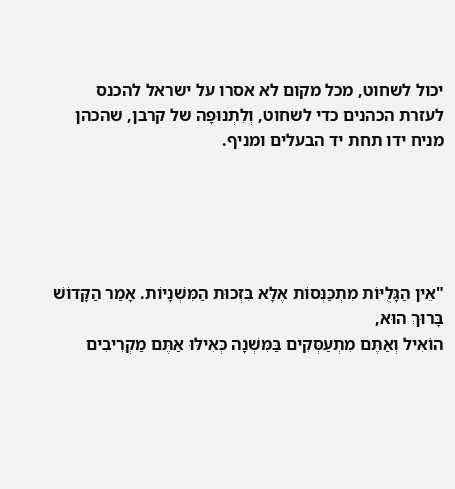יכול לשחוט, מכל מקום לא אסרו על ישראל להכנס לעזרת הכהנים כדי לשחוט, וְלִתְנוּפָה של קרבן, שהכהן מניח ידו תחת יד הבעלים ומניף.





"אֵין הַגָּלֻיּוֹת מִתְכַּנְּסוֹת אֶלָּא בִּזְכוּת הַמִּשְׁנָיוֹת. אָמַר הַקָּדוֹשׁ בָּרוּךְ הוּא,
הוֹאִיל וְאַתֶּם מִתְעַסְּקִים בַּמִּשְׁנָה כְּאִילּוּ אַתֶּם מַקְרִיבִים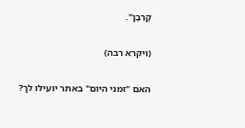קָרְבָּן".

(ויקרא רבה)

האם "זמני היום" באתר יועילו לך?